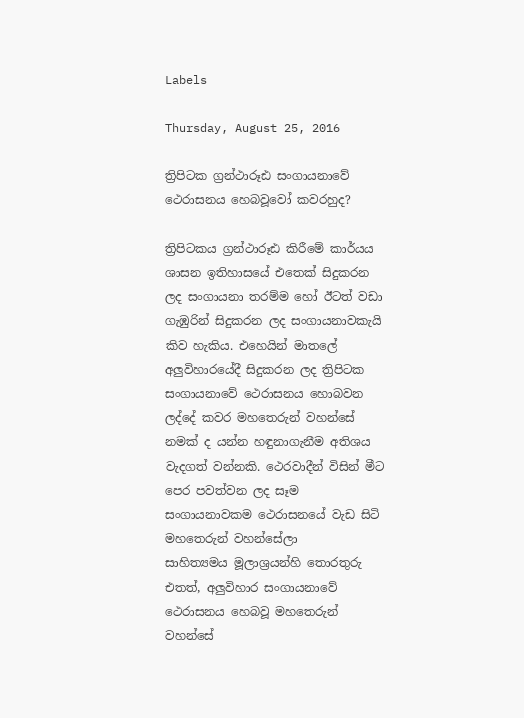Labels

Thursday, August 25, 2016

ත්‍රිපිටක ග්‍රන්ථාරූඪ සංගායනාවේ ථෙරාසනය හෙබවූවෝ කවරහුද?

ත්‍රිපිටකය ග්‍රන්ථාරූඪ කිරීමේ කාර්යය ශාසන ඉතිහාසයේ එතෙක්‌ සිදුකරන ලද සංගායනා තරම්ම හෝ ඊටත් වඩා ගැඹුරින් සිදුකරන ලද සංගායනාවකැයි කිව හැකිය. එහෙයින් මාතලේ අලුවිහාරයේදී සිදුකරන ලද ත්‍රිපිටක සංගායනාවේ ථෙරාසනය හොබවන ලද්දේ කවර මහතෙරුන් වහන්සේ නමක්‌ ද යන්න හඳුනාගැනීම අතිශය වැදගත් වන්නකි. ථෙරවාදීන් විසින් මීට පෙර පවත්වන ලද සෑම සංගායනාවකම ථෙරාසනයේ වැඩ සිටි මහතෙරුන් වහන්සේලා
සාහිත්‍යමය මූලාශ්‍රයන්හි තොරතුරු එතත්, අලුවිහාර සංගායනාවේ ථෙරාසනය හෙබවූ මහතෙරුන් වහන්සේ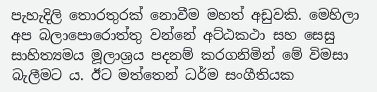පැහැදිලි තොරතුරක්‌ නොවීම මහත් අඩුවකි. මෙහිලා අප බලාපොරොත්තු වන්නේ අට්‌ඨකථා සහ සෙසු සාහිත්‍යමය මූලාශ්‍රය පදනම් කරගනිමින් මේ විමසා බැලීමට ය. ඊට මත්තෙන් ධර්ම සංගීතියක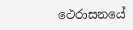ථෙරාසනයේ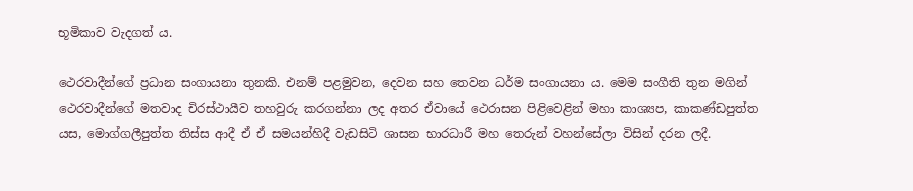භූමිකාව වැදගත් ය.

ථෙරවාදීන්ගේ ප්‍රධාන සංගායනා තුනකි. එනම් පළමුවන, දෙවන සහ තෙවන ධර්ම සංගායනා ය. මෙම සංගීති තුන මගින් ථෙරවාදීන්ගේ මතවාද චිරස්‌ථායීව තහවුරු කරගන්නා ලද අතර ඒවායේ ථෙරාසන පිළිවෙළින් මහා කාශ්‍යප, කාකණ්‌ඩපුත්ත යස, මොග්ගලීපුත්ත තිස්‌ස ආදී ඒ ඒ සමයන්හිදී වැඩසිටි ශාසන භාරධාරී මහ තෙරුන් වහන්සේලා විසින් දරන ලදී.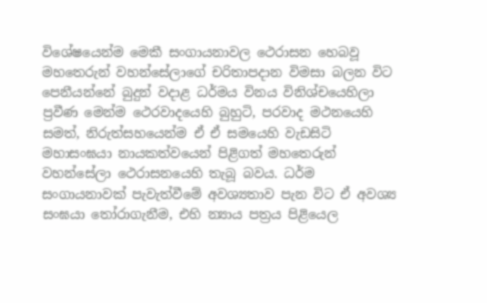විශේෂයෙන්ම මෙකී සංගායනාවල ථෙරාසන හෙබවූ මහතෙරුන් වහන්සේලාගේ චරිතාපදාන විමසා බලන විට පෙනීයන්නේ බුදුන් වදාළ ධර්මය විනය විනිශ්චයෙහිලා ප්‍රවීණ මෙන්ම ථෙරවාදයෙහි බුහුටි, පරවාද මථනයෙහි සමත්, නිරුත්සහයෙන්ම ඒ ඒ සමයෙහි වැඩසිටි මහාසංඝයා නායකත්වයෙන් පිළිගත් මහතෙරුන් වහන්සේලා ථෙරාසනයෙහි තැබූ බවය. ධර්ම සංගායනාවක්‌ පැවැත්වීමේ අවශ්‍යතාව පැන විට ඒ අවශ්‍ය සංඝයා තෝරාගැනීම, එහි න්‍යාය පත්‍රය පිළියෙල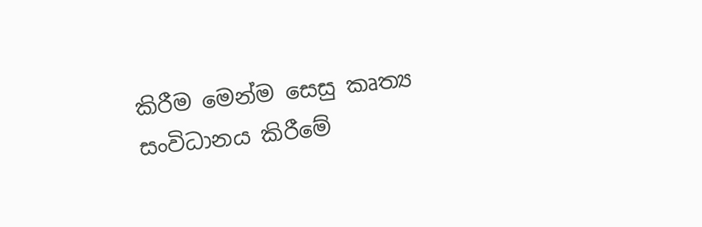කිරීම මෙන්ම සෙසු කෘත්‍ය සංවිධානය කිරීමේ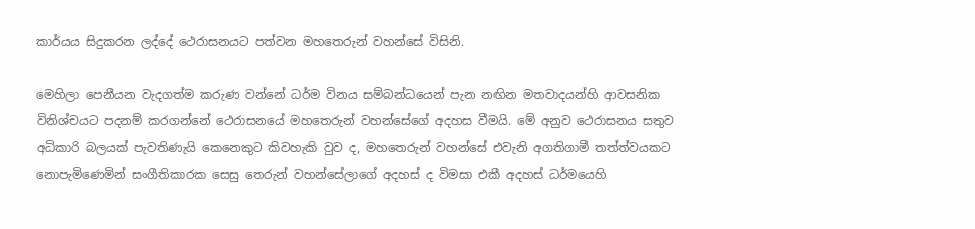කාර්යය සිදුකරන ලද්දේ ථෙරාසනයට පත්වන මහතෙරුන් වහන්සේ විසිනි.

මෙහිලා පෙනීයන වැදගත්ම කරුණ වන්නේ ධර්ම විනය සම්බන්ධයෙන් පැන නඟින මතවාදයන්හි ආවසනික විනිශ්චයට පදනම් කරගන්නේ ථෙරාසනයේ මහතෙරුන් වහන්සේගේ අදහස වීමයි. මේ අනුව ථෙරාසනය සතුව අධිකාරි බලයක්‌ පැවතිණැයි කෙනෙකුට කිවහැකි වුව ද, මහතෙරුන් වහන්සේ එවැනි අගතිගාමී තත්ත්වයකට නොපැමිණෙමින් සංගීතිකාරක සෙසු තෙරුන් වහන්සේලාගේ අදහස්‌ ද විමසා එකී අදහස්‌ ධර්මයෙහි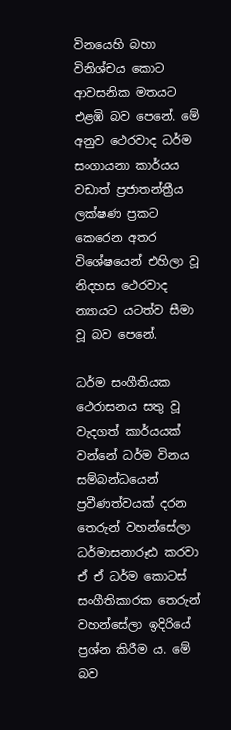විනයෙහි බහා විනිශ්චය කොට ආවසනික මතයට එළඹි බව පෙනේ. මේ අනුව ථෙරවාද ධර්ම සංගායනා කාර්යය වඩාත් ප්‍රජාතන්ත්‍රීය ලක්‌ෂණ ප්‍රකට කෙරෙන අතර විශේෂයෙන් එහිලා වූ නිදහස ථෙරවාද න්‍යායට යටත්ව සීමා වූ බව පෙනේ.

ධර්ම සංගීතියක ථෙරාසනය සතු වූ වැදගත් කාර්යයක්‌ වන්නේ ධර්ම විනය සම්බන්ධයෙන් ප්‍රවීණත්වයක්‌ දරන තෙරුන් වහන්සේලා ධර්මාසනාරූඪ කරවා ඒ ඒ ධර්ම කොටස්‌ සංගීතිකාරක තෙරුන් වහන්සේලා ඉදිරියේ ප්‍රශ්න කිරීම ය. මේ බව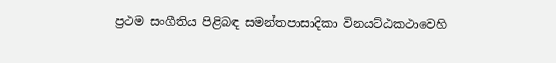ප්‍රථම සංගීතිය පිළිබඳ සමන්තපාසාදිකා විනයට්‌ඨකථාවෙහි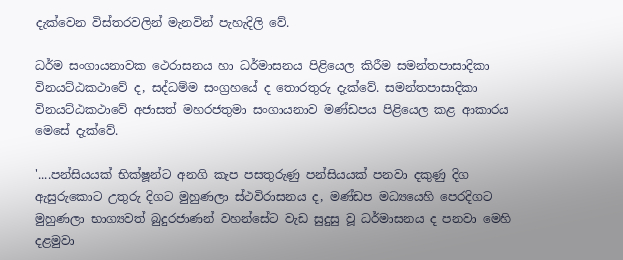දැක්‌වෙන විස්‌තරවලින් මැනවින් පැහැදිලි වේ.

ධර්ම සංගායනාවක ථෙරාසනය හා ධර්මාසනය පිළියෙල කිරීම සමන්තපාසාදිකා විනයට්‌ඨකථාවේ ද, සද්ධම්ම සංග්‍රහයේ ද තොරතුරු දැක්‌වේ. සමන්තපාසාදිකා විනයට්‌ඨකථාවේ අජාසත් මහරජතුමා සංගායනාව මණ්‌ඩපය පිළියෙල කළ ආකාරය මෙසේ දැක්‌වේ.

'....පන්සියයක්‌ භික්‌ෂූන්ට අනගි කැප පසතුරුණු පන්සියයක්‌ පනවා දකුණු දිග ඇසුරුකොට උතුරු දිගට මුහුණලා ස්‌ථවිරාසනය ද, මණ්‌ඩප මධ්‍යයෙහි පෙරදිගට මුහුණලා භාග්‍යවත් බුදුරජාණන් වහන්සේට වැඩ සුදුසු වූ ධර්මාසනය ද පනවා මෙහි දළමුවා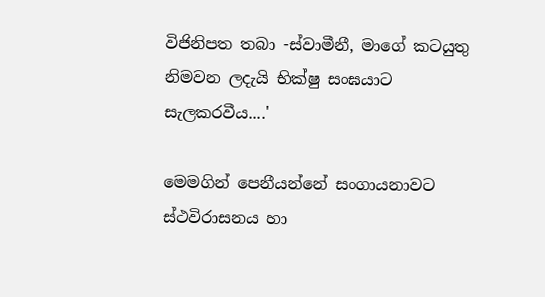විජිනිපත තබා -ස්‌වාමීනී, මාගේ කටයුතු නිමවන ලදැයි භික්‌ෂු සංඝයාට සැලකරවීය....'

මෙමගින් පෙනීයන්නේ සංගායනාවට ස්‌ථවිරාසනය හා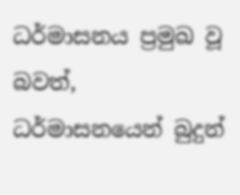ධර්මාසනය ප්‍රමුඛ වූ බවත්, ධර්මාසනයෙන් බුදුන්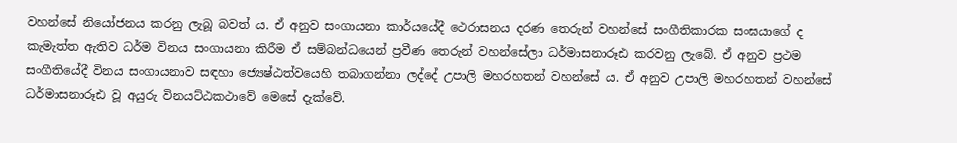වහන්සේ නියෝජනය කරනු ලැබූ බවත් ය. ඒ අනුව සංගායනා කාර්යයේදී ථෙරාසනය දරණ තෙරුන් වහන්සේ සංගීතිකාරක සංඝයාගේ ද කැමැත්ත ඇතිව ධර්ම විනය සංගායනා කිරීම ඒ සම්බන්ධයෙන් ප්‍රවීණ තෙරුන් වහන්සේලා ධර්මාසනාරූඪ කරවනු ලැබේ. ඒ අනුව ප්‍රථම සංගීතියේදී විනය සංගායනාව සඳහා ජ්‍යෙෂ්ඨත්වයෙහි තබාගන්නා ලද්දේ උපාලි මහරහතන් වහන්සේ ය. ඒ අනුව උපාලි මහරහතන් වහන්සේ ධර්මාසනාරූඪ වූ අයුරු විනයට්‌ඨකථාවේ මෙසේ දැක්‌වේ.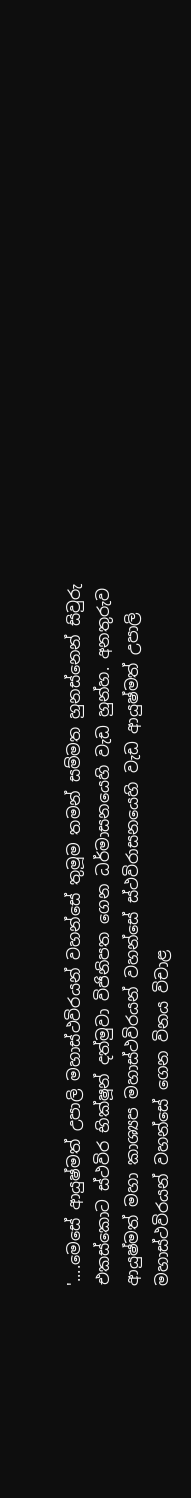'....මෙසේ ආයුෂ්මත් උපාලි මහාස්‌ථවිරයන් වහන්සේ තුමූම තමන් සම්මත හුනස්‌නෙන් සිවුරු එකස්‌කොට ස්‌ථවිර භික්‌ෂූන් දත්මුවා විජිනිපත ගෙන ධර්මාසනයෙහි වැඩ හුන්හ. අනතුරුව ආයුෂ්මත් මහා කාශ්‍යප මහාස්‌ථවිරයන් වහන්සේ ස්‌ථවිරාසනයෙහි වැඩ ආයුෂ්මත් උපාලි මහාස්‌ථවිරයන් වහන්සේ ගෙන විනය විචාළ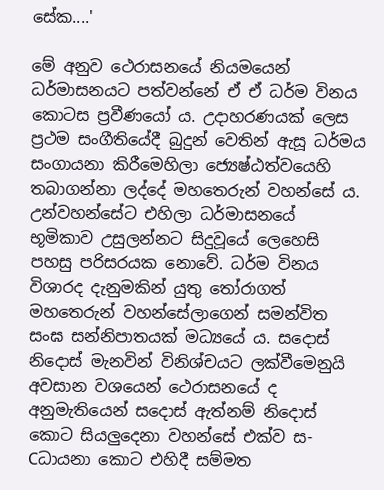සේක....'

මේ අනුව ථෙරාසනයේ නියමයෙන් ධර්මාසනයට පත්වන්නේ ඒ ඒ ධර්ම විනය කොටස ප්‍රවීණයෝ ය. උදාහරණයක්‌ ලෙස ප්‍රථම සංගීතියේදී බුදුන් වෙතින් ඇසූ ධර්මය සංගායනා කිරීමෙහිලා ජ්‍යෙෂ්ඨත්වයෙහි තබාගන්නා ලද්දේ මහතෙරුන් වහන්සේ ය. උන්වහන්සේට එහිලා ධර්මාසනයේ භූමිකාව උසුලන්නට සිදුවූයේ ලෙහෙසි පහසු පරිසරයක නොවේ. ධර්ම විනය විශාරද දැනුමකින් යුතු තෝරාගත් මහතෙරුන් වහන්සේලාගෙන් සමන්විත සංඝ සන්නිපාතයක්‌ මධ්‍යයේ ය. සදොස්‌ නිදොස්‌ මැනවින් විනිශ්චයට ලක්‌වීමෙනුයි අවසාන වශයෙන් ථෙරාසනයේ ද අනුමැතියෙන් සදොස්‌ ඇත්නම් නිදොස්‌ කොට සියලුදෙනා වහන්සේ එක්‌ව ස-Cධායනා කොට එහිදී සම්මත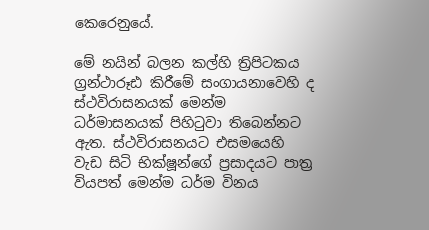කෙරෙනුයේ.

මේ නයින් බලන කල්හි ත්‍රිපිටකය ග්‍රන්ථාරූඪ කිරීමේ සංගායනාවෙහි ද ස්‌ථවිරාසනයක්‌ මෙන්ම ධර්මාසනයක්‌ පිහිටුවා තිබෙන්නට ඇත. ස්‌ථවිරාසනයට එසමයෙහි වැඩ සිටි භික්‌ෂූන්ගේ ප්‍රසාදයට පාත්‍ර වියපත් මෙන්ම ධර්ම විනය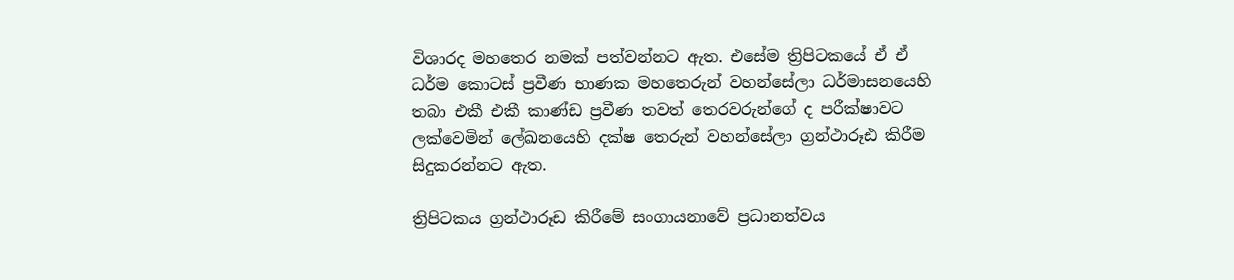විශාරද මහතෙර නමක්‌ පත්වන්නට ඇත. එසේම ත්‍රිපිටකයේ ඒ ඒ ධර්ම කොටස්‌ ප්‍රවීණ භාණක මහතෙරුන් වහන්සේලා ධර්මාසනයෙහි තබා එකී එකී කාණ්‌ඩ ප්‍රවීණ තවත් තෙරවරුන්ගේ ද පරීක්‌ෂාවට ලක්‌වෙමින් ලේඛනයෙහි දක්‌ෂ තෙරුන් වහන්සේලා ග්‍රන්ථාරූඪ කිරීම සිදුකරන්නට ඇත.

ත්‍රිපිටකය ග්‍රන්ථාරූඩ කිරීමේ සංගායනාවේ ප්‍රධානත්වය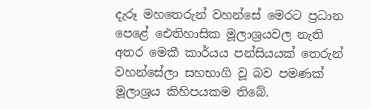දැරූ මහතෙරුන් වහන්සේ මෙරට ප්‍රධාන පෙළේ ඓතිහාසික මූලාශ්‍රයවල නැති අතර මෙකී කාර්යය පන්සියයක්‌ තෙරුන් වහන්සේලා සහභාගි වූ බව පමණක්‌ මූලාශ්‍රය කිහිපයකම තිබේ.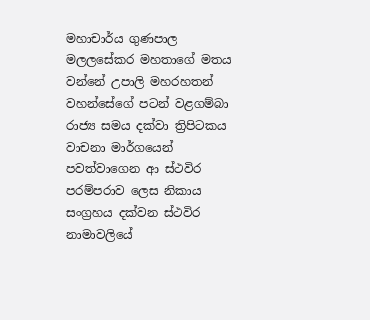මහාචාර්ය ගුණපාල මලලසේකර මහතාගේ මතය වන්නේ උපාලි මහරහතන් වහන්සේගේ පටන් වළගම්බා රාජ්‍ය සමය දක්‌වා ත්‍රිපිටකය වාචනා මාර්ගයෙන් පවත්වාගෙන ආ ස්‌ථවිර පරම්පරාව ලෙස නිකාය සංග්‍රහය දක්‌වන ස්‌ථවිර නාමාවලියේ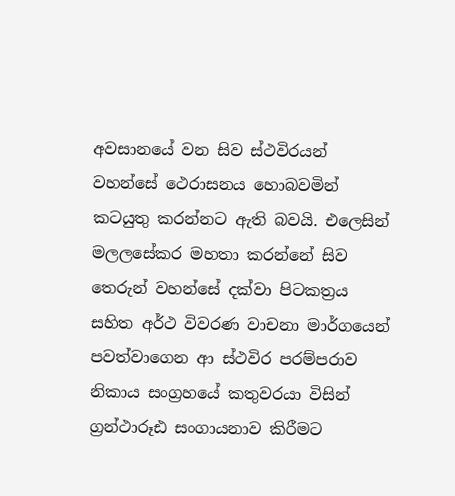අවසානයේ වන සිව ස්‌ථවිරයන් වහන්සේ ථෙරාසනය හොබවමින් කටයුතු කරන්නට ඇති බවයි. එලෙසින් මලලසේකර මහතා කරන්නේ සිව තෙරුන් වහන්සේ දක්‌වා පිටකත්‍රය සහිත අර්ථ විවරණ වාචනා මාර්ගයෙන් පවත්වාගෙන ආ ස්‌ථවිර පරම්පරාව නිකාය සංග්‍රහයේ කතුවරයා විසින් ග්‍රන්ථාරූඪ සංගායනාව කිරීමට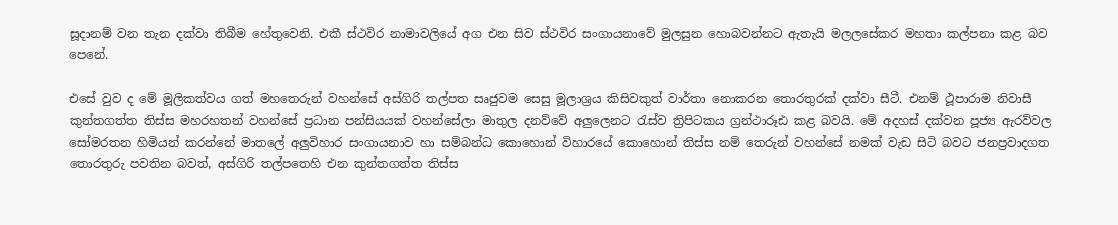සූදානම් වන තැන දක්‌වා තිබීම හේතුවෙනි. එකී ස්‌ථවිර නාමාවලියේ අග එන සිව ස්‌ථවිර සංගායනාවේ මුලසුන හොබවන්නට ඇතැයි මලලසේකර මහතා කල්පනා කළ බව පෙනේ.

එසේ වුව ද මේ මූලිකත්වය ගත් මහතෙරුන් වහන්සේ අස්‌ගිරි තල්පත සෘජුවම සෙසු මූලාශ්‍රය කිසිවකුත් වාර්තා නොකරන තොරතුරක්‌ දක්‌වා සීටී. එනම් ථූපාරාම නිවාසී කුන්තගත්ත තිස්‌ස මහරහතන් වහන්සේ ප්‍රධාන පන්සියයක්‌ වහන්සේලා මාතුල දනව්වේ අලුලෙනට රැස්‌ව ත්‍රිපිටකය ග්‍රන්ථාරූඪ කළ බවයි. මේ අදහස්‌ දක්‌වන පූජ්‍ය ඇරව්වල සෝමරතන හිමියන් කරන්නේ මාතලේ අලුවිහාර සංගායනාව හා සම්බන්ධ කොහොන් විහාරයේ කොහොන් තිස්‌ස නම් තෙරුන් වහන්සේ නමක්‌ වැඩ සිටි බවට ජනප්‍රවාදගත තොරතුරු පවතින බවත්, අස්‌ගිරි තල්පතෙහි එන කුන්තගත්ත තිස්‌ස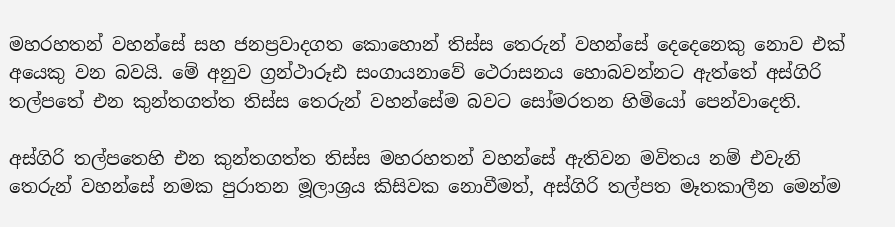මහරහතන් වහන්සේ සහ ජනප්‍රවාදගත කොහොන් තිස්‌ස තෙරුන් වහන්සේ දෙදෙනෙකු නොව එක්‌ අයෙකු වන බවයි. මේ අනුව ග්‍රන්ථාරූඪ සංගායනාවේ ථෙරාසනය හොබවන්නට ඇත්තේ අස්‌ගිරි තල්පතේ එන කුන්තගත්ත තිස්‌ස තෙරුන් වහන්සේම බවට සෝමරතන හිමියෝ පෙන්වාදෙති.

අස්‌ගිරි තල්පතෙහි එන කුන්තගත්ත තිස්‌ස මහරහතන් වහන්සේ ඇතිවන මවිතය නම් එවැනි තෙරුන් වහන්සේ නමක පුරාතන මූලාශ්‍රය කිසිවක නොවීමත්, අස්‌ගිරි තල්පත මෑතකාලීන මෙන්ම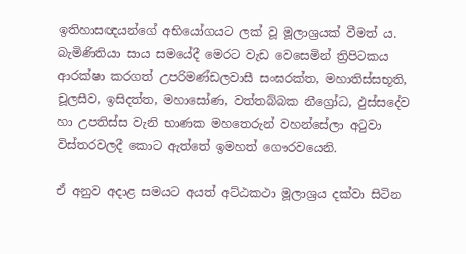ඉතිහාසඥයන්ගේ අභියෝගයට ලක්‌ වූ මූලාශ්‍රයක්‌ වීමත් ය. බැමිණිතියා සාය සමයේදී මෙරට වැඩ වෙසෙමින් ත්‍රිපිටකය ආරක්‌ෂා කරගත් උපරිමණ්‌ඩලවාසී සංඝරක්‌ත, මහාතිස්‌සභූති, චූලසීව, ඉසිදත්ත, මහාසෝණ, වත්තබ්බක නීග්‍රෝධ, ඵුස්‌සදේව හා උපතිස්‌ස වැනි භාණක මහතෙරුන් වහන්සේලා අටුවා විස්‌තරවලදී කොට ඇත්තේ ඉමහත් ගෞරවයෙනි.

ඒ අනුව අදාළ සමයට අයත් අට්‌ඨකථා මූලාශ්‍රය දක්‌වා සිටින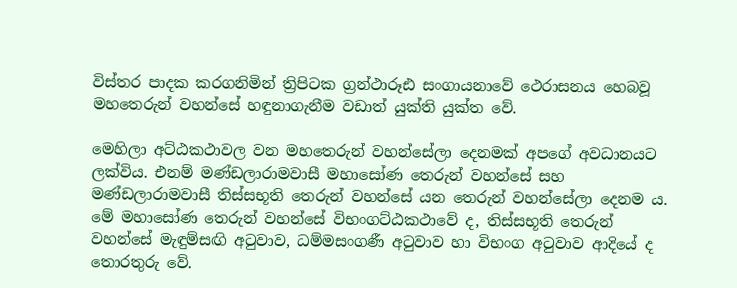විස්‌තර පාදක කරගනිමින් ත්‍රිපිටක ග්‍රන්ථාරූඪ සංගායනාවේ ථෙරාසනය හෙබවූ මහතෙරුන් වහන්සේ හඳුනාගැනීම වඩාත් යුක්‌ති යුක්‌ත වේ.

මෙහිලා අට්‌ඨකථාවල වන මහතෙරුන් වහන්සේලා දෙනමක්‌ අපගේ අවධානයට ලක්‌විය. එනම් මණ්‌ඩලාරාමවාසී මහාසෝණ තෙරුන් වහන්සේ සහ මණ්‌ඩලාරාමවාසී තිස්‌සභූති තෙරුන් වහන්සේ යන තෙරුන් වහන්සේලා දෙනම ය. මේ මහාසෝණ තෙරුන් වහන්සේ විභංගට්‌ඨකථාවේ ද, තිස්‌සභූති තෙරුන් වහන්සේ මැඳුම්සඟි අටුවාව, ධම්මසංගණී අටුවාව හා විභංග අටුවාව ආදියේ ද තොරතුරු වේ.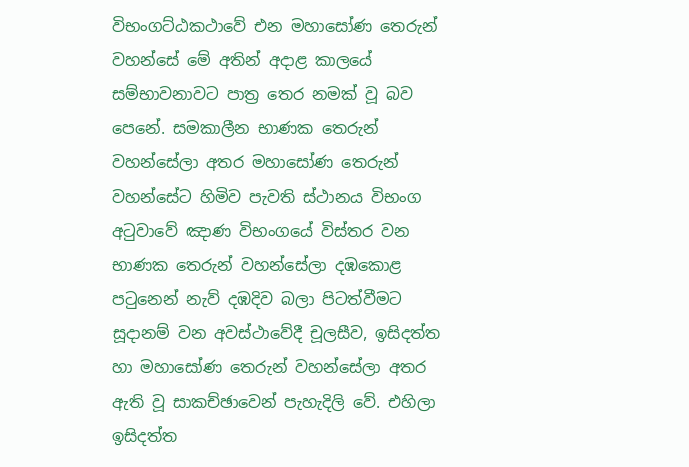විභංගට්‌ඨකථාවේ එන මහාසෝණ තෙරුන් වහන්සේ මේ අතින් අදාළ කාලයේ සම්භාවනාවට පාත්‍ර තෙර නමක්‌ වූ බව පෙනේ. සමකාලීන භාණක තෙරුන් වහන්සේලා අතර මහාසෝණ තෙරුන් වහන්සේට හිමිව පැවති ස්‌ථානය විභංග අටුවාවේ ඤාණ විභංගයේ විස්‌තර වන භාණක තෙරුන් වහන්සේලා දඹකොළ පටුනෙන් නැව් දඹදිව බලා පිටත්වීමට සූදානම් වන අවස්‌ථාවේදී චූලසීව, ඉසිදත්ත හා මහාසෝණ තෙරුන් වහන්සේලා අතර ඇති වූ සාකච්ඡාවෙන් පැහැදිලි වේ. එහිලා ඉසිදත්ත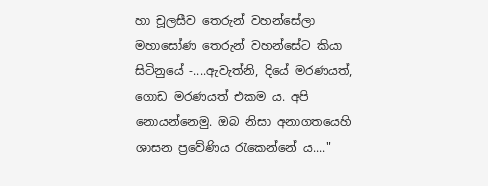හා චූලසීව තෙරුන් වහන්සේලා මහාසෝණ තෙරුන් වහන්සේට කියා සිටිනුයේ -....ඇවැත්නි, දියේ මරණයත්, ගොඩ මරණයත් එකම ය. අපි නොයන්නෙමු. ඔබ නිසා අනාගතයෙහි ශාසන ප්‍රවේණිය රැකෙන්නේ ය...."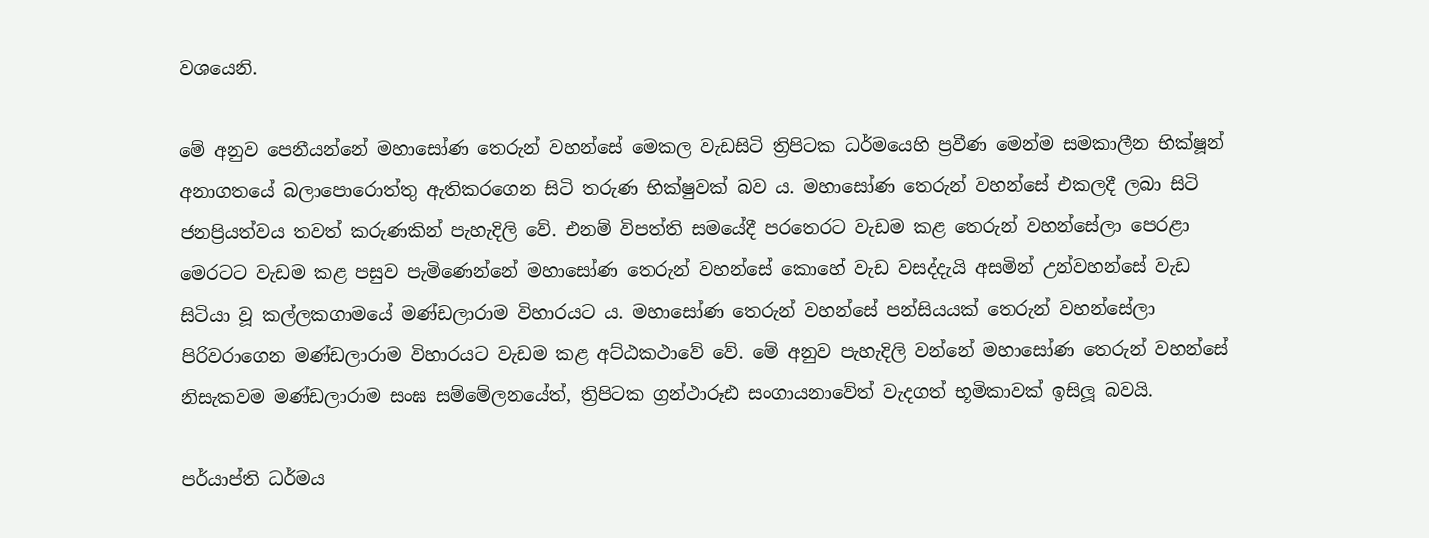වශයෙනි.

මේ අනුව පෙනීයන්නේ මහාසෝණ තෙරුන් වහන්සේ මෙකල වැඩසිටි ත්‍රිපිටක ධර්මයෙහි ප්‍රවීණ මෙන්ම සමකාලීන භික්‌ෂූන් අනාගතයේ බලාපොරොත්තු ඇතිකරගෙන සිටි තරුණ භික්‌ෂුවක්‌ බව ය. මහාසෝණ තෙරුන් වහන්සේ එකලදී ලබා සිටි ජනප්‍රියත්වය තවත් කරුණකින් පැහැදිලි වේ. එනම් විපත්ති සමයේදී පරතෙරට වැඩම කළ තෙරුන් වහන්සේලා පෙරළා මෙරටට වැඩම කළ පසුව පැමිණෙන්නේ මහාසෝණ තෙරුන් වහන්සේ කොහේ වැඩ වසද්දැයි අසමින් උන්වහන්සේ වැඩ සිටියා වූ කල්ලකගාමයේ මණ්‌ඩලාරාම විහාරයට ය. මහාසෝණ තෙරුන් වහන්සේ පන්සියයක්‌ තෙරුන් වහන්සේලා පිරිවරාගෙන මණ්‌ඩලාරාම විහාරයට වැඩම කළ අට්‌ඨකථාවේ වේ. මේ අනුව පැහැදිලි වන්නේ මහාසෝණ තෙරුන් වහන්සේ නිසැකවම මණ්‌ඩලාරාම සංඝ සම්මේලනයේත්, ත්‍රිපිටක ග්‍රන්ථාරූඪ සංගායනාවේත් වැදගත් භූමිකාවක්‌ ඉසිලූ බවයි.

පර්යාප්ති ධර්මය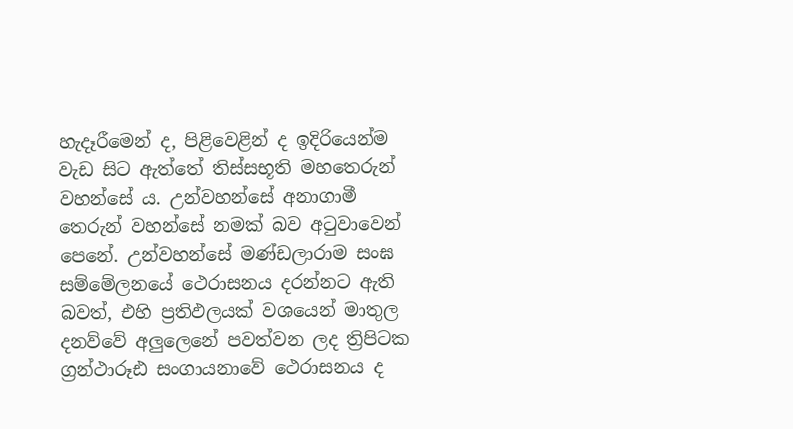හැදෑරීමෙන් ද, පිළිවෙළින් ද ඉදිරියෙන්ම වැඩ සිට ඇත්තේ තිස්‌සභූති මහතෙරුන් වහන්සේ ය. උන්වහන්සේ අනාගාමී තෙරුන් වහන්සේ නමක්‌ බව අටුවාවෙන් පෙනේ. උන්වහන්සේ මණ්‌ඩලාරාම සංඝ සම්මේලනයේ ථෙරාසනය දරන්නට ඇති බවත්, එහි ප්‍රතිඵලයක්‌ වශයෙන් මාතුල දනව්වේ අලුලෙනේ පවත්වන ලද ත්‍රිපිටක ග්‍රන්ථාරූඪ සංගායනාවේ ථෙරාසනය ද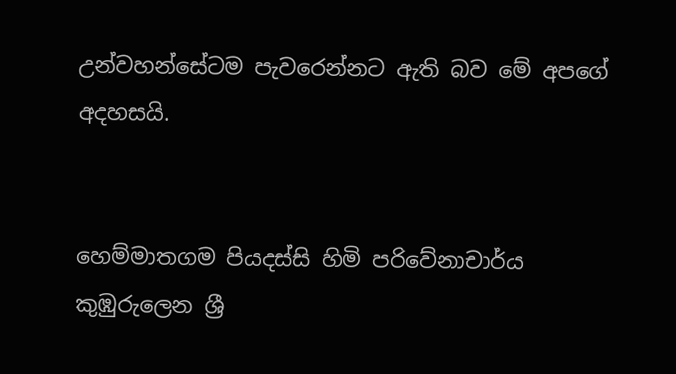උන්වහන්සේටම පැවරෙන්නට ඇති බව මේ අපගේ අදහසයි.


හෙම්මාතගම පියදස්‌සි හිමි පරිවේනාචාර්ය
කුඹුරුලෙන ශ්‍රී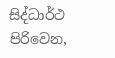සිද්ධාර්ථ පිරිවෙන,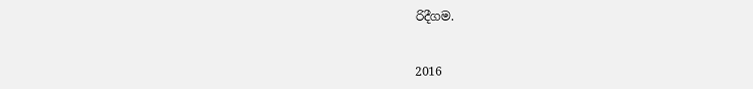රිදීගම.


2016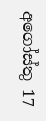අගෝස්‌තු 17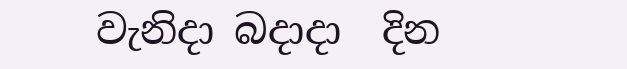වැනිදා බදාදා  දින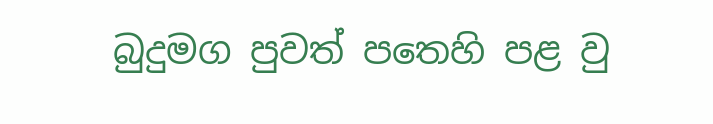බුදුමග පුවත් පතෙහි පළ වු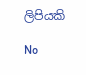ලිපියකි

No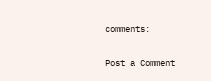comments:

Post a Comment